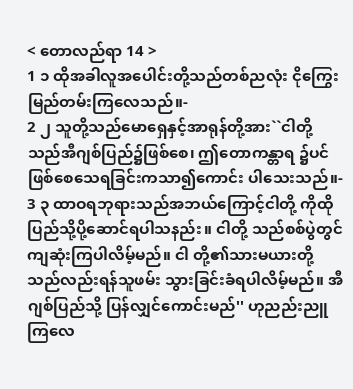< တောလည်ရာ 14 >
1 ၁ ထိုအခါလူအပေါင်းတို့သည်တစ်ညလုံး ငိုကြွေးမြည်တမ်းကြလေသည်။-
2 ၂ သူတို့သည်မောရှေနှင့်အာရုန်တို့အား``ငါတို့ သည်အီဂျစ်ပြည်၌ဖြစ်စေ၊ ဤတောကန္တာရ ၌ပင်ဖြစ်စေသေရခြင်းကသာ၍ကောင်း ပါသေးသည်။-
3 ၃ ထာဝရဘုရားသည်အဘယ်ကြောင့်ငါတို့ ကိုထိုပြည်သို့ပို့ဆောင်ရပါသနည်း။ ငါတို့ သည်စစ်ပွဲတွင်ကျဆုံးကြပါလိမ့်မည်။ ငါ တို့၏သားမယားတို့သည်လည်းရန်သူဖမ်း သွားခြင်းခံရပါလိမ့်မည်။ အီဂျစ်ပြည်သို့ ပြန်လျှင်ကောင်းမည်'' ဟုညည်းညူကြလေ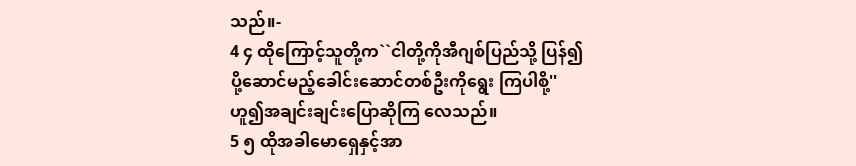သည်။-
4 ၄ ထိုကြောင့်သူတို့က``ငါတို့ကိုအီဂျစ်ပြည်သို့ ပြန်၍ ပို့ဆောင်မည့်ခေါင်းဆောင်တစ်ဦးကိုရွေး ကြပါစို့'' ဟူ၍အချင်းချင်းပြောဆိုကြ လေသည်။
5 ၅ ထိုအခါမောရှေနှင့်အာ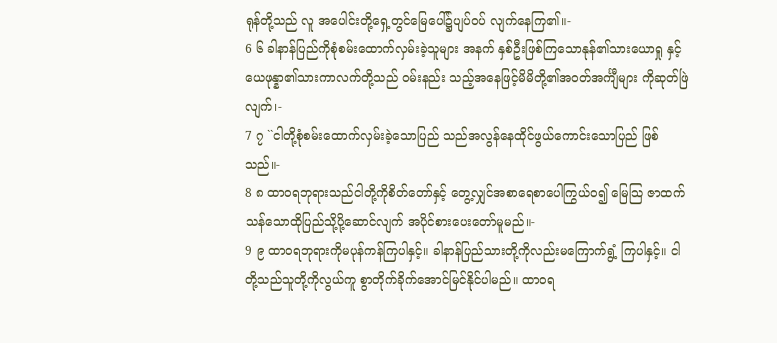ရုန်တို့သည် လူ အပေါင်းတို့ရှေ့တွင်မြေပေါ်၌ပျပ်ဝပ် လျက်နေကြ၏။-
6 ၆ ခါနာန်ပြည်ကိုစုံစမ်းထောက်လှမ်းခဲ့သူများ အနက် နှစ်ဦးဖြစ်ကြသောနုန်၏သားယောရှု နှင့်ယေဖုန္နာ၏သားကာလက်တို့သည် ဝမ်းနည်း သည့်အနေဖြင့်မိမိတို့၏အဝတ်အင်္ကျီများ ကိုဆုတ်ဖြဲလျက်၊-
7 ၇ ``ငါတို့စုံစမ်းထောက်လှမ်းခဲ့သောပြည် သည်အလွန်နေထိုင်ဖွယ်ကောင်းသောပြည် ဖြစ်သည်။-
8 ၈ ထာဝရဘုရားသည်ငါတို့ကိုစိတ်တော်နှင့် တွေ့လျှင်အစာရေစာပေါကြွယ်ဝ၍ မြေသြ ဇာထက်သန်သောထိုပြည်သို့ပို့ဆောင်လျက် အပိုင်စားပေးတော်မူမည်။-
9 ၉ ထာဝရဘုရားကိုမပုန်ကန်ကြပါနှင့်။ ခါနာန်ပြည်သားတို့ကိုလည်းမကြောက်ရွံ့ ကြပါနှင့်။ ငါတို့သည်သူတို့ကိုလွယ်ကူ စွာတိုက်ခိုက်အောင်မြင်နိုင်ပါမည်။ ထာဝရ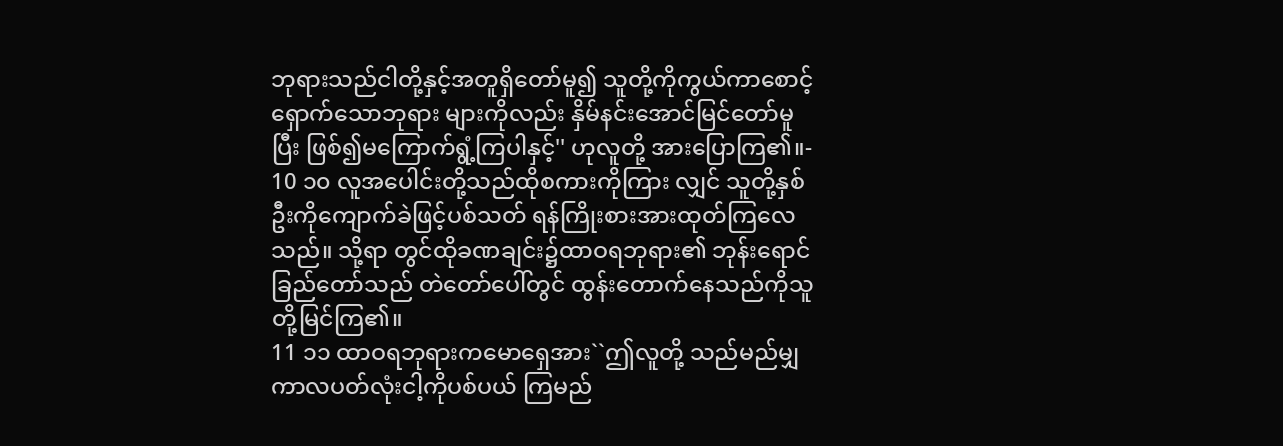ဘုရားသည်ငါတို့နှင့်အတူရှိတော်မူ၍ သူတို့ကိုကွယ်ကာစောင့်ရှောက်သောဘုရား များကိုလည်း နှိမ်နင်းအောင်မြင်တော်မူပြီး ဖြစ်၍မကြောက်ရွံ့ကြပါနှင့်'' ဟုလူတို့ အားပြောကြ၏။-
10 ၁၀ လူအပေါင်းတို့သည်ထိုစကားကိုကြား လျှင် သူတို့နှစ်ဦးကိုကျောက်ခဲဖြင့်ပစ်သတ် ရန်ကြိုးစားအားထုတ်ကြလေသည်။ သို့ရာ တွင်ထိုခဏချင်း၌ထာဝရဘုရား၏ ဘုန်းရောင်ခြည်တော်သည် တဲတော်ပေါ်တွင် ထွန်းတောက်နေသည်ကိုသူတို့မြင်ကြ၏။
11 ၁၁ ထာဝရဘုရားကမောရှေအား``ဤလူတို့ သည်မည်မျှကာလပတ်လုံးငါ့ကိုပစ်ပယ် ကြမည်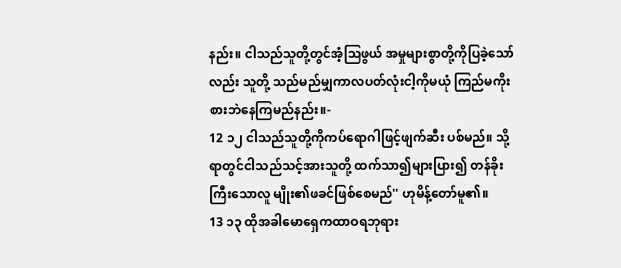နည်း။ ငါသည်သူတို့တွင်အံ့သြဖွယ် အမှုများစွာတို့ကိုပြခဲ့သော်လည်း သူတို့ သည်မည်မျှကာလပတ်လုံးငါ့ကိုမယုံ ကြည်မကိုးစားဘဲနေကြမည်နည်း။-
12 ၁၂ ငါသည်သူတို့ကိုကပ်ရောဂါဖြင့်ဖျက်ဆီး ပစ်မည်။ သို့ရာတွင်ငါသည်သင့်အားသူတို့ ထက်သာ၍များပြား၍ တန်ခိုးကြီးသောလူ မျိုး၏ဖခင်ဖြစ်စေမည်'' ဟုမိန့်တော်မူ၏။
13 ၁၃ ထိုအခါမောရှေကထာဝရဘုရား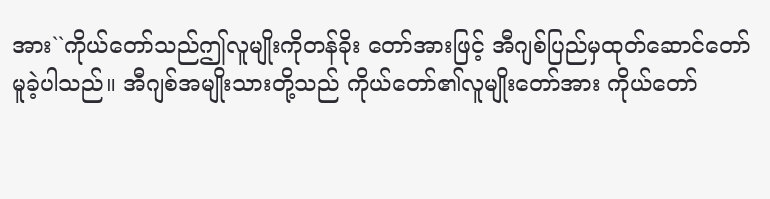အား``ကိုယ်တော်သည်ဤလူမျိုးကိုတန်ခိုး တော်အားဖြင့် အီဂျစ်ပြည်မှထုတ်ဆောင်တော် မူခဲ့ပါသည်။ အီဂျစ်အမျိုးသားတို့သည် ကိုယ်တော်၏လူမျိုးတော်အား ကိုယ်တော်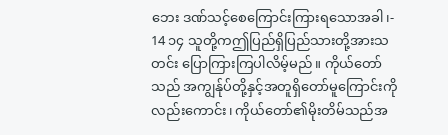ဘေး ဒဏ်သင့်စေကြောင်းကြားရသောအခါ၊-
14 ၁၄ သူတို့ကဤပြည်ရှိပြည်သားတို့အားသတင်း ပြောကြားကြပါလိမ့်မည်။ ကိုယ်တော်သည် အကျွန်ုပ်တို့နှင့်အတူရှိတော်မူကြောင်းကို လည်းကောင်း၊ ကိုယ်တော်၏မိုးတိမ်သည်အ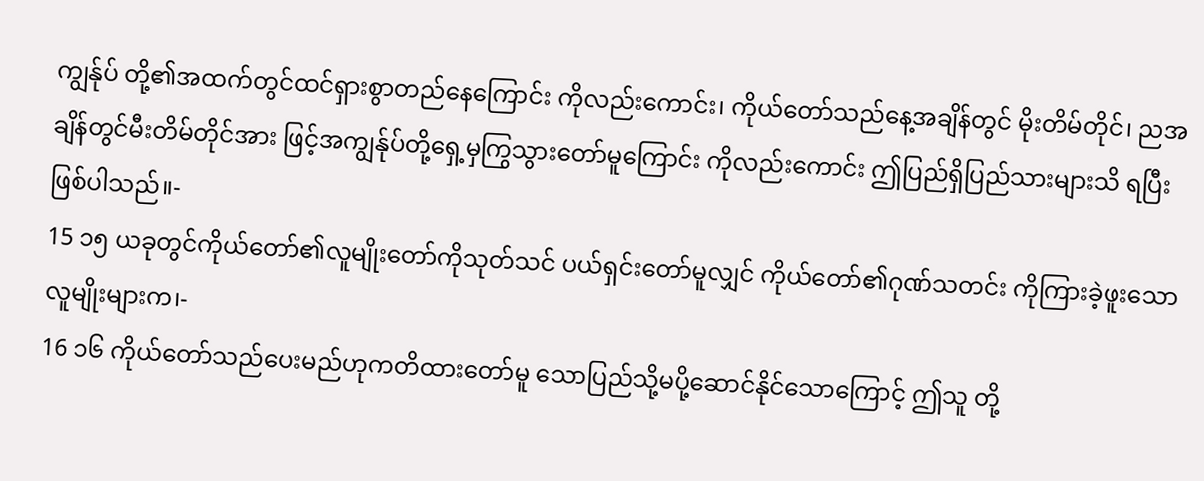ကျွန်ုပ် တို့၏အထက်တွင်ထင်ရှားစွာတည်နေကြောင်း ကိုလည်းကောင်း၊ ကိုယ်တော်သည်နေ့အချိန်တွင် မိုးတိမ်တိုင်၊ ညအချိန်တွင်မီးတိမ်တိုင်အား ဖြင့်အကျွန်ုပ်တို့ရှေ့မှကြွသွားတော်မူကြောင်း ကိုလည်းကောင်း ဤပြည်ရှိပြည်သားများသိ ရပြီးဖြစ်ပါသည်။-
15 ၁၅ ယခုတွင်ကိုယ်တော်၏လူမျိုးတော်ကိုသုတ်သင် ပယ်ရှင်းတော်မူလျှင် ကိုယ်တော်၏ဂုဏ်သတင်း ကိုကြားခဲ့ဖူးသောလူမျိုးများက၊-
16 ၁၆ ကိုယ်တော်သည်ပေးမည်ဟုကတိထားတော်မူ သောပြည်သို့မပို့ဆောင်နိုင်သောကြောင့် ဤသူ တို့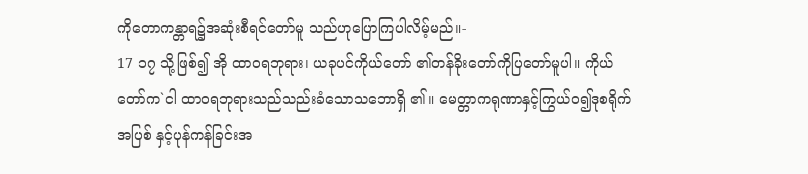ကိုတောကန္တာရ၌အဆုံးစီရင်တော်မူ သည်ဟုပြောကြပါလိမ့်မည်။-
17 ၁၇ သို့ဖြစ်၍ အို ထာဝရဘုရား၊ ယခုပင်ကိုယ်တော် ၏တန်ခိုးတော်ကိုပြတော်မူပါ။ ကိုယ်တော်က`ငါ ထာဝရဘုရားသည်သည်းခံသောသဘောရှိ ၏။ မေတ္တာကရုဏာနှင့်ကြွယ်ဝ၍ဒုစရိုက်အပြစ် နှင့်ပုန်ကန်ခြင်းအ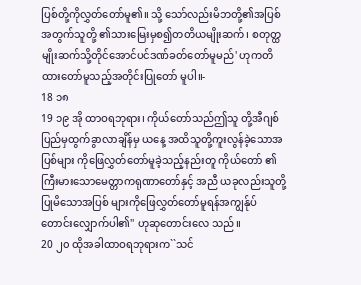ပြစ်တို့ကိုလွှတ်တော်မူ၏။ သို့ သော်လည်းမိဘတို့၏အပြစ်အတွက်သူတို့ ၏သားမြေးမှစ၍တတိယမျိုးဆက်၊ စတုတ္ထ မျိုးဆက်သို့တိုင်အောင်ပင်ဒဏ်ခတ်တော်မူမည်' ဟုကတိထားတော်မူသည့်အတိုင်းပြုတော် မူပါ။-
18 ၁၈
19 ၁၉ အို ထာဝရဘုရား၊ ကိုယ်တော်သည်ဤသူ တို့အီဂျစ်ပြည်မှထွက်ခွာလာချိန်မှ ယနေ့ အထိသူတို့ကူးလွန်ခဲ့သောအပြစ်များ ကိုဖြေလွှတ်တော်မူခဲ့သည့်နည်းတူ ကိုယ်တော် ၏ကြီးမားသောမေတ္တာကရုဏာတော်နှင့် အညီ ယခုလည်းသူတို့ပြုမိသောအပြစ် များကိုဖြေလွှတ်တော်မူရန်အကျွန်ုပ် တောင်းလျှောက်ပါ၏'' ဟုဆုတောင်းလေ သည်။
20 ၂၀ ထိုအခါထာဝရဘုရားက``သင်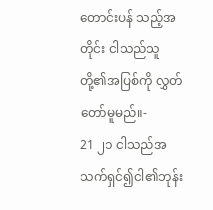တောင်းပန် သည့်အတိုင်း ငါသည်သူတို့၏အပြစ်ကို လွှတ်တော်မူမည်။-
21 ၂၁ ငါသည်အသက်ရှင်၍ငါ၏ဘုန်း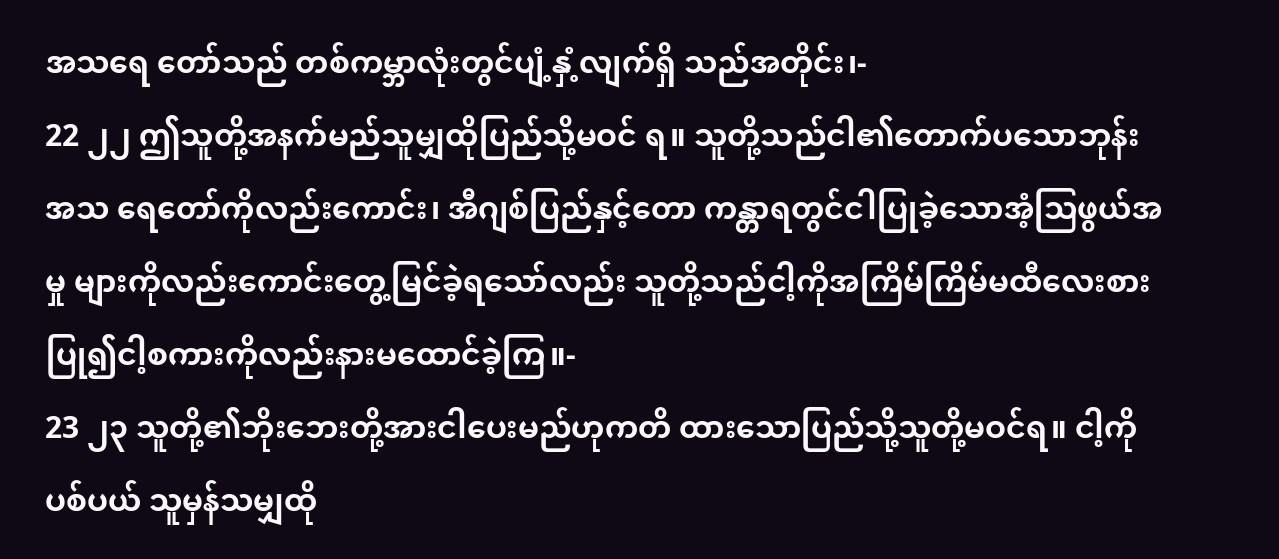အသရေ တော်သည် တစ်ကမ္ဘာလုံးတွင်ပျံ့နှံ့လျက်ရှိ သည်အတိုင်း၊-
22 ၂၂ ဤသူတို့အနက်မည်သူမျှထိုပြည်သို့မဝင် ရ။ သူတို့သည်ငါ၏တောက်ပသောဘုန်းအသ ရေတော်ကိုလည်းကောင်း၊ အီဂျစ်ပြည်နှင့်တော ကန္တာရတွင်ငါပြုခဲ့သောအံ့သြဖွယ်အမှု များကိုလည်းကောင်းတွေ့မြင်ခဲ့ရသော်လည်း သူတို့သည်ငါ့ကိုအကြိမ်ကြိမ်မထီလေးစား ပြု၍ငါ့စကားကိုလည်းနားမထောင်ခဲ့ကြ။-
23 ၂၃ သူတို့၏ဘိုးဘေးတို့အားငါပေးမည်ဟုကတိ ထားသောပြည်သို့သူတို့မဝင်ရ။ ငါ့ကိုပစ်ပယ် သူမှန်သမျှထို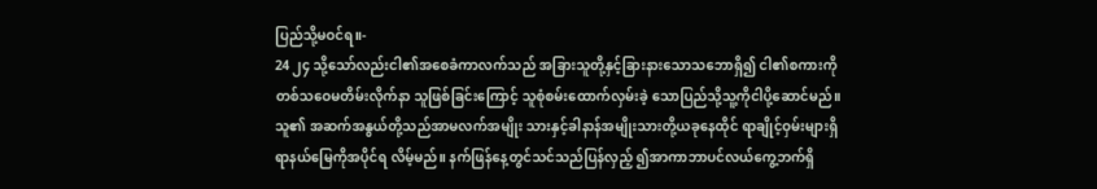ပြည်သို့မဝင်ရ။-
24 ၂၄ သို့သော်လည်းငါ၏အစေခံကာလက်သည် အခြားသူတို့နှင့်ခြားနားသောသဘောရှိ၍ ငါ၏စကားကိုတစ်သဝေမတိမ်းလိုက်နာ သူဖြစ်ခြင်းကြောင့် သူစုံစမ်းထောက်လှမ်းခဲ့ သောပြည်သို့သူ့ကိုငါပို့ဆောင်မည်။ သူ၏ အဆက်အနွယ်တို့သည်အာမလက်အမျိုး သားနှင့်ခါနာန်အမျိုးသားတို့ယခုနေထိုင် ရာချိုင့်ဝှမ်းများရှိရာနယ်မြေကိုအပိုင်ရ လိမ့်မည်။ နက်ဖြန်နေ့တွင်သင်သည်ပြန်လှည့် ၍အာကာဘာပင်လယ်ကွေ့ဘက်ရှိ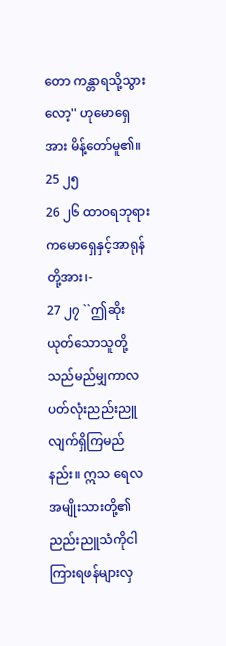တော ကန္တာရသို့သွားလော့'' ဟုမောရှေအား မိန့်တော်မူ၏။
25 ၂၅
26 ၂၆ ထာဝရဘုရားကမောရှေနှင့်အာရုန်တို့အား၊-
27 ၂၇ ``ဤဆိုးယုတ်သောသူတို့သည်မည်မျှကာလ ပတ်လုံးညည်းညူလျက်ရှိကြမည်နည်း။ ဣသ ရေလအမျိုးသားတို့၏ညည်းညူသံကိုငါ ကြားရဖန်များလှ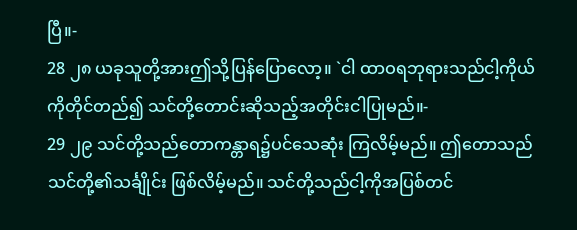ပြီ။-
28 ၂၈ ယခုသူတို့အားဤသို့ပြန်ပြောလော့။ `ငါ ထာဝရဘုရားသည်ငါ့ကိုယ်ကိုတိုင်တည်၍ သင်တို့တောင်းဆိုသည့်အတိုင်းငါပြုမည်။-
29 ၂၉ သင်တို့သည်တောကန္တာရ၌ပင်သေဆုံး ကြလိမ့်မည်။ ဤတောသည်သင်တို့၏သင်္ချိုင်း ဖြစ်လိမ့်မည်။ သင်တို့သည်ငါ့ကိုအပြစ်တင်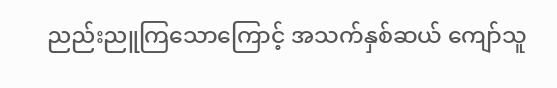ညည်းညူကြသောကြောင့် အသက်နှစ်ဆယ် ကျော်သူ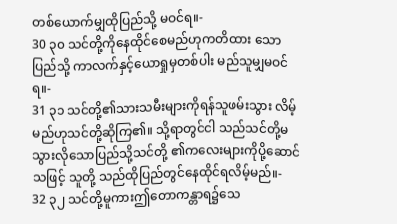တစ်ယောက်မျှထိုပြည်သို့ မဝင်ရ။-
30 ၃၀ သင်တို့ကိုနေထိုင်စေမည်ဟုကတိထား သောပြည်သို့ ကာလက်နှင့်ယောရှုမှတစ်ပါး မည်သူမျှမဝင်ရ။-
31 ၃၁ သင်တို့၏သားသမီးများကိုရန်သူဖမ်းသွား လိမ့်မည်ဟုသင်တို့ဆိုကြ၏။ သို့ရာတွင်ငါ သည်သင်တို့မသွားလိုသောပြည်သို့သင်တို့ ၏ကလေးများကိုပို့ဆောင်သဖြင့် သူတို့ သည်ထိုပြည်တွင်နေထိုင်ရလိမ့်မည်။-
32 ၃၂ သင်တို့မူကားဤတောကန္တာရ၌သေ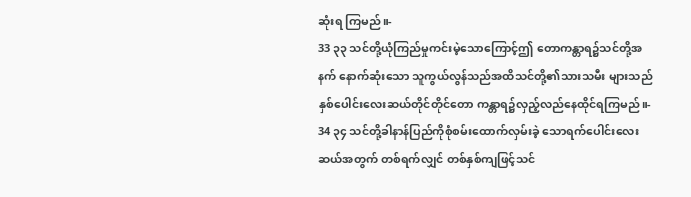ဆုံးရ ကြမည်။-
33 ၃၃ သင်တို့ယုံကြည်မှုကင်းမဲ့သောကြောင့်ဤ တောကန္တာရ၌သင်တို့အနက် နောက်ဆုံးသော သူကွယ်လွန်သည်အထိသင်တို့၏သားသမီး များသည်နှစ်ပေါင်းလေးဆယ်တိုင်တိုင်တော ကန္တာရ၌လှည့်လည်နေထိုင်ရကြမည်။-
34 ၃၄ သင်တို့ခါနာန်ပြည်ကိုစုံစမ်းထောက်လှမ်းခဲ့ သောရက်ပေါင်းလေးဆယ်အတွက် တစ်ရက်လျှင် တစ်နှစ်ကျဖြင့်သင်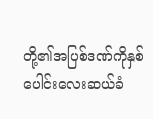တို့၏အပြစ်ဒဏ်ကိုနှစ် ပေါင်းလေးဆယ်ခံ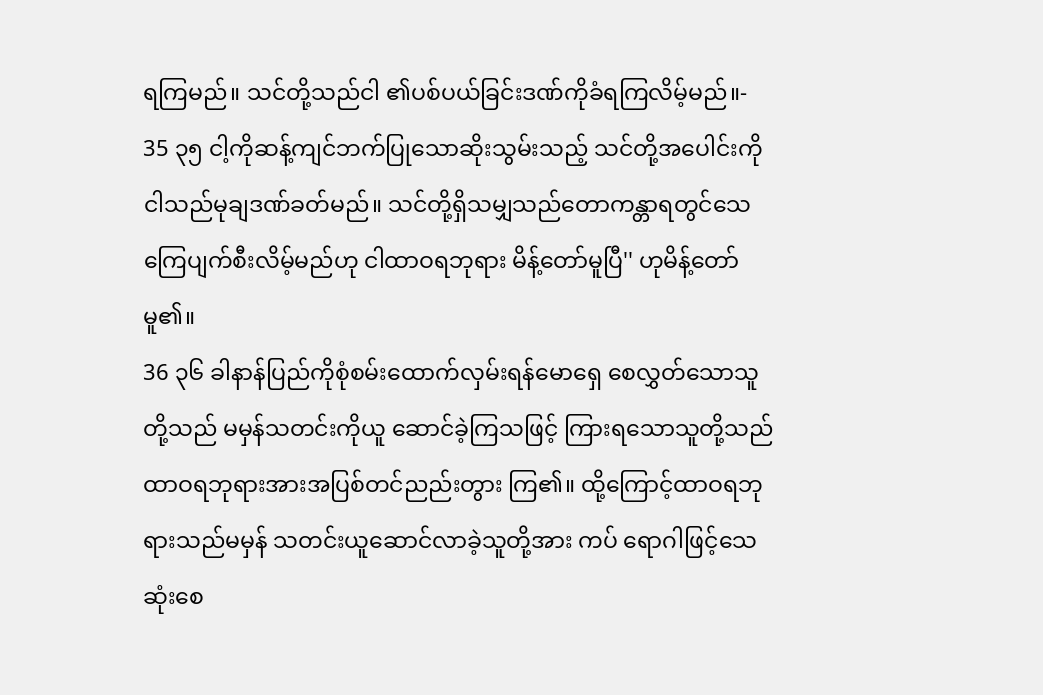ရကြမည်။ သင်တို့သည်ငါ ၏ပစ်ပယ်ခြင်းဒဏ်ကိုခံရကြလိမ့်မည်။-
35 ၃၅ ငါ့ကိုဆန့်ကျင်ဘက်ပြုသောဆိုးသွမ်းသည့် သင်တို့အပေါင်းကို ငါသည်မုချဒဏ်ခတ်မည်။ သင်တို့ရှိသမျှသည်တောကန္တာရတွင်သေ ကြေပျက်စီးလိမ့်မည်ဟု ငါထာဝရဘုရား မိန့်တော်မူပြီ'' ဟုမိန့်တော်မူ၏။
36 ၃၆ ခါနာန်ပြည်ကိုစုံစမ်းထောက်လှမ်းရန်မောရှေ စေလွှတ်သောသူတို့သည် မမှန်သတင်းကိုယူ ဆောင်ခဲ့ကြသဖြင့် ကြားရသောသူတို့သည် ထာဝရဘုရားအားအပြစ်တင်ညည်းတွား ကြ၏။ ထို့ကြောင့်ထာဝရဘုရားသည်မမှန် သတင်းယူဆောင်လာခဲ့သူတို့အား ကပ် ရောဂါဖြင့်သေဆုံးစေ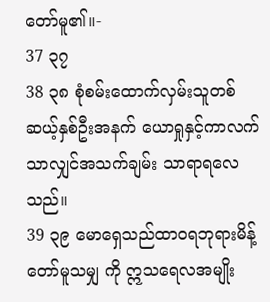တော်မူ၏။-
37 ၃၇
38 ၃၈ စုံစမ်းထောက်လှမ်းသူတစ်ဆယ့်နှစ်ဦးအနက် ယောရှုနှင့်ကာလက်သာလျှင်အသက်ချမ်း သာရာရလေသည်။
39 ၃၉ မောရှေသည်ထာဝရဘုရားမိန့်တော်မူသမျှ ကို ဣသရေလအမျိုး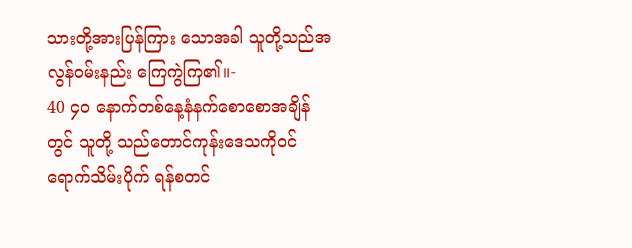သားတို့အားပြန်ကြား သောအခါ သူတို့သည်အလွန်ဝမ်းနည်း ကြေကွဲကြ၏။-
40 ၄၀ နောက်တစ်နေ့နံနက်စောစောအချိန်တွင် သူတို့ သည်တောင်ကုန်းဒေသကိုဝင်ရောက်သိမ်းပိုက် ရန်စတင်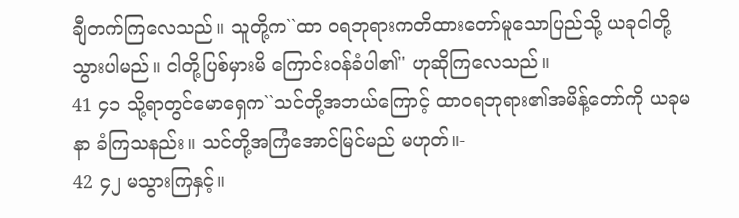ချီတက်ကြလေသည်။ သူတို့က``ထာ ဝရဘုရားကတိထားတော်မူသောပြည်သို့ ယခုငါတို့သွားပါမည်။ ငါတို့ပြစ်မှားမိ ကြောင်းဝန်ခံပါ၏'' ဟုဆိုကြလေသည်။
41 ၄၁ သို့ရာတွင်မောရှေက``သင်တို့အဘယ်ကြောင့် ထာဝရဘုရား၏အမိန့်တော်ကို ယခုမနာ ခံကြသနည်း။ သင်တို့အကြံအောင်မြင်မည် မဟုတ်။-
42 ၄၂ မသွားကြနှင့်။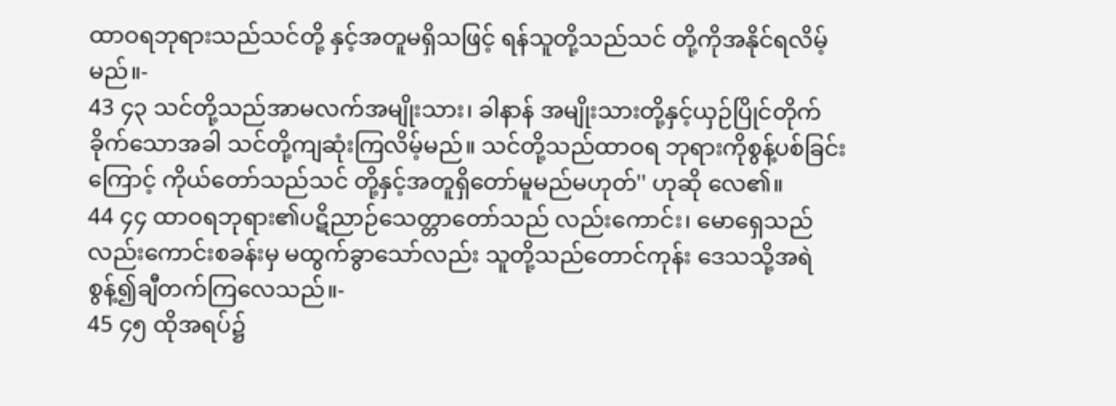ထာဝရဘုရားသည်သင်တို့ နှင့်အတူမရှိသဖြင့် ရန်သူတို့သည်သင် တို့ကိုအနိုင်ရလိမ့်မည်။-
43 ၄၃ သင်တို့သည်အာမလက်အမျိုးသား၊ ခါနာန် အမျိုးသားတို့နှင့်ယှဉ်ပြိုင်တိုက်ခိုက်သောအခါ သင်တို့ကျဆုံးကြလိမ့်မည်။ သင်တို့သည်ထာဝရ ဘုရားကိုစွန့်ပစ်ခြင်းကြောင့် ကိုယ်တော်သည်သင် တို့နှင့်အတူရှိတော်မူမည်မဟုတ်'' ဟုဆို လေ၏။
44 ၄၄ ထာဝရဘုရား၏ပဋိညာဉ်သေတ္တာတော်သည် လည်းကောင်း၊ မောရှေသည်လည်းကောင်းစခန်းမှ မထွက်ခွာသော်လည်း သူတို့သည်တောင်ကုန်း ဒေသသို့အရဲစွန့်၍ချီတက်ကြလေသည်။-
45 ၄၅ ထိုအရပ်၌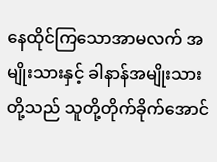နေထိုင်ကြသောအာမလက် အမျိုးသားနှင့် ခါနာန်အမျိုးသားတို့သည် သူတို့တိုက်ခိုက်အောင်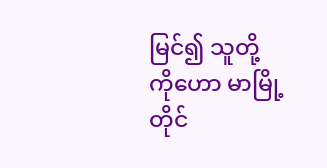မြင်၍ သူတို့ကိုဟော မာမြို့တိုင်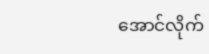အောင်လိုက်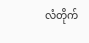လံတိုက်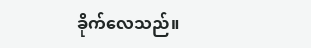ခိုက်လေသည်။